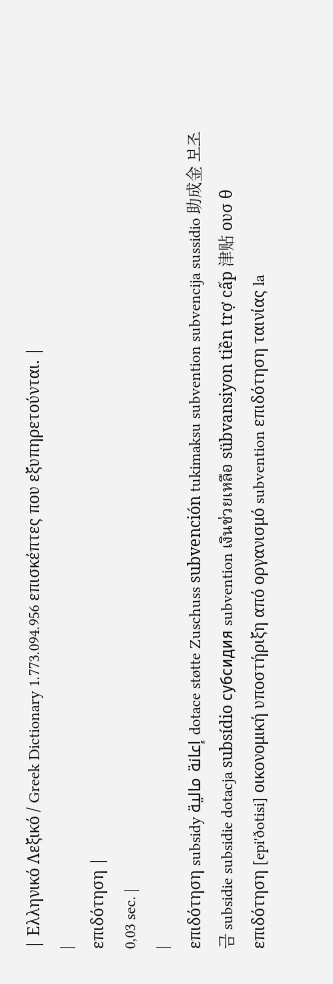| Ελληνικό Λεξικό / Greek Dictionary 1.773.094.956 επισκέπτες που εξυπηρετούνται. |
|
επιδότηση |
0,03 sec. |
|
επιδότηση subsidy إعانة مالية dotace støtte Zuschuss subvención tukimaksu subvention subvencija sussidio 助成金 보조금 subsidie subsidie dotacja subsídio субсидия subvention เงินช่วยเหลือ sübvansiyon tiền trợ cấp 津贴 ουσ θ επιδότηση [epi'ðotisi] οικονομική υποστήριξη από οργανισμό subvention επιδότηση ταινίας la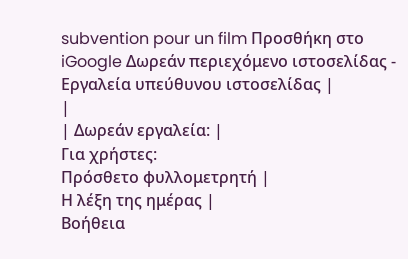subvention pour un film Προσθήκη στο iGoogle Δωρεάν περιεχόμενο ιστοσελίδας - Εργαλεία υπεύθυνου ιστοσελίδας |
|
| Δωρεάν εργαλεία: |
Για χρήστες:
Πρόσθετο φυλλομετρητή |
Η λέξη της ημέρας |
Βοήθεια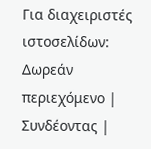Για διαχειριστές ιστοσελίδων: Δωρεάν περιεχόμενο | Συνδέοντας |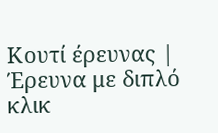Κουτί έρευνας | Έρευνα με διπλό κλικ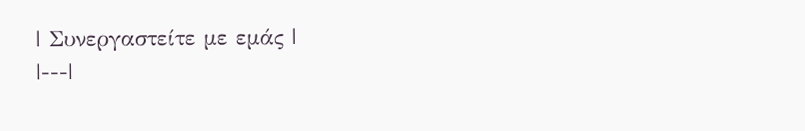| Συνεργαστείτε με εμάς |
|---|